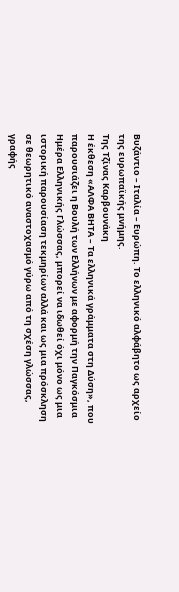Βυζάντιο – Ιταλία – Ευρώπη. Το ελληνικό αλφάβητο ως αρχείο της ευρωπαϊκής μνήμης.
Της Τζίνας Καρβουνάκη
Η έκθεση «ΑΛΦΑ ΒΗΤΑ – Τα ελληνικά γράμματα στη Δύση», που παρουσιάζει η Βουλή των Ελλήνων με αφορμή την Παγκόσμια Ημέρα Ελληνικής Γλώσσας, μπορεί να ιδωθεί όχι μόνο ως μια ιστορική παρουσίαση τεκμηρίων αλλά και ως μια πρόσκληση σε θεωρητικό αναστοχασμό γύρω από τη σχέση γλώσσας, γραφής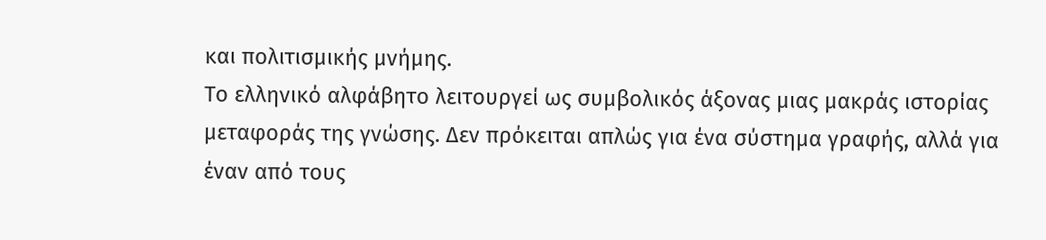και πολιτισμικής μνήμης.
Το ελληνικό αλφάβητο λειτουργεί ως συμβολικός άξονας μιας μακράς ιστορίας μεταφοράς της γνώσης. Δεν πρόκειται απλώς για ένα σύστημα γραφής, αλλά για έναν από τους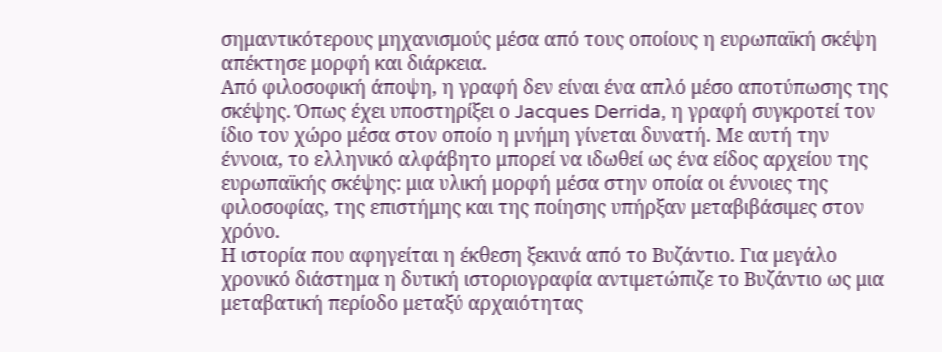σημαντικότερους μηχανισμούς μέσα από τους οποίους η ευρωπαϊκή σκέψη απέκτησε μορφή και διάρκεια.
Από φιλοσοφική άποψη, η γραφή δεν είναι ένα απλό μέσο αποτύπωσης της σκέψης. Όπως έχει υποστηρίξει ο Jacques Derrida, η γραφή συγκροτεί τον ίδιο τον χώρο μέσα στον οποίο η μνήμη γίνεται δυνατή. Με αυτή την έννοια, το ελληνικό αλφάβητο μπορεί να ιδωθεί ως ένα είδος αρχείου της ευρωπαϊκής σκέψης: μια υλική μορφή μέσα στην οποία οι έννοιες της φιλοσοφίας, της επιστήμης και της ποίησης υπήρξαν μεταβιβάσιμες στον χρόνο.
Η ιστορία που αφηγείται η έκθεση ξεκινά από το Βυζάντιο. Για μεγάλο χρονικό διάστημα η δυτική ιστοριογραφία αντιμετώπιζε το Βυζάντιο ως μια μεταβατική περίοδο μεταξύ αρχαιότητας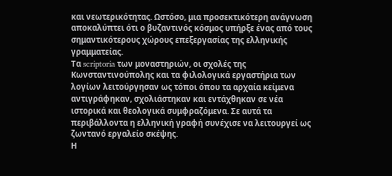και νεωτερικότητας. Ωστόσο, μια προσεκτικότερη ανάγνωση αποκαλύπτει ότι ο βυζαντινός κόσμος υπήρξε ένας από τους σημαντικότερους χώρους επεξεργασίας της ελληνικής γραμματείας.
Τα scriptoria των μοναστηριών, οι σχολές της Κωνσταντινούπολης και τα φιλολογικά εργαστήρια των λογίων λειτούργησαν ως τόποι όπου τα αρχαία κείμενα αντιγράφηκαν, σχολιάστηκαν και εντάχθηκαν σε νέα ιστορικά και θεολογικά συμφραζόμενα. Σε αυτά τα περιβάλλοντα η ελληνική γραφή συνέχισε να λειτουργεί ως ζωντανό εργαλείο σκέψης.
Η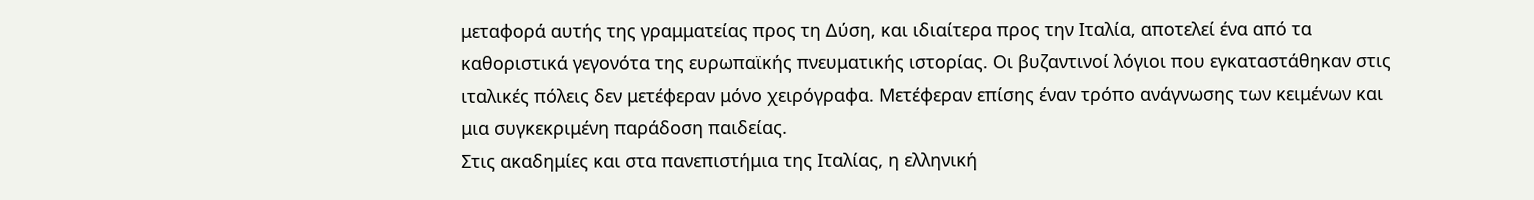μεταφορά αυτής της γραμματείας προς τη Δύση, και ιδιαίτερα προς την Ιταλία, αποτελεί ένα από τα καθοριστικά γεγονότα της ευρωπαϊκής πνευματικής ιστορίας. Οι βυζαντινοί λόγιοι που εγκαταστάθηκαν στις ιταλικές πόλεις δεν μετέφεραν μόνο χειρόγραφα. Μετέφεραν επίσης έναν τρόπο ανάγνωσης των κειμένων και μια συγκεκριμένη παράδοση παιδείας.
Στις ακαδημίες και στα πανεπιστήμια της Ιταλίας, η ελληνική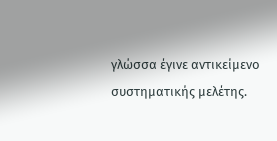γλώσσα έγινε αντικείμενο συστηματικής μελέτης.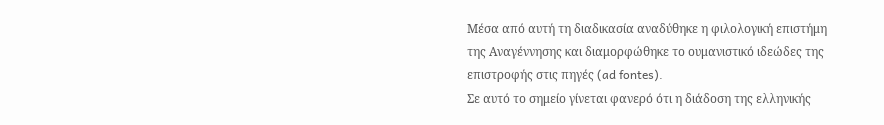Μέσα από αυτή τη διαδικασία αναδύθηκε η φιλολογική επιστήμη της Αναγέννησης και διαμορφώθηκε το ουμανιστικό ιδεώδες της επιστροφής στις πηγές (ad fontes).
Σε αυτό το σημείο γίνεται φανερό ότι η διάδοση της ελληνικής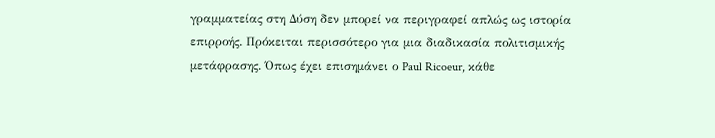γραμματείας στη Δύση δεν μπορεί να περιγραφεί απλώς ως ιστορία επιρροής. Πρόκειται περισσότερο για μια διαδικασία πολιτισμικής μετάφρασης. Όπως έχει επισημάνει ο Paul Ricoeur, κάθε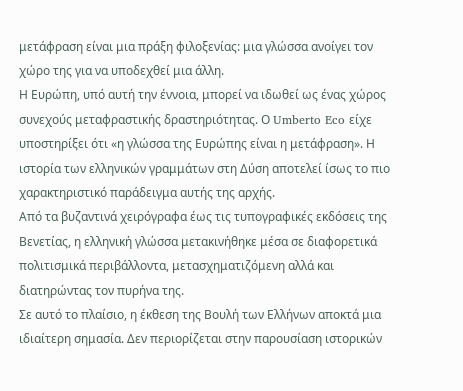μετάφραση είναι μια πράξη φιλοξενίας: μια γλώσσα ανοίγει τον χώρο της για να υποδεχθεί μια άλλη.
Η Ευρώπη, υπό αυτή την έννοια, μπορεί να ιδωθεί ως ένας χώρος συνεχούς μεταφραστικής δραστηριότητας. Ο Umberto Eco είχε υποστηρίξει ότι «η γλώσσα της Ευρώπης είναι η μετάφραση». Η ιστορία των ελληνικών γραμμάτων στη Δύση αποτελεί ίσως το πιο χαρακτηριστικό παράδειγμα αυτής της αρχής.
Από τα βυζαντινά χειρόγραφα έως τις τυπογραφικές εκδόσεις της Βενετίας, η ελληνική γλώσσα μετακινήθηκε μέσα σε διαφορετικά πολιτισμικά περιβάλλοντα, μετασχηματιζόμενη αλλά και διατηρώντας τον πυρήνα της.
Σε αυτό το πλαίσιο, η έκθεση της Βουλή των Ελλήνων αποκτά μια ιδιαίτερη σημασία. Δεν περιορίζεται στην παρουσίαση ιστορικών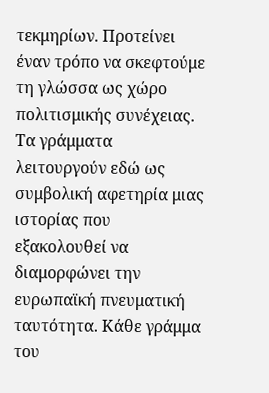τεκμηρίων. Προτείνει έναν τρόπο να σκεφτούμε τη γλώσσα ως χώρο πολιτισμικής συνέχειας.
Τα γράμματα λειτουργούν εδώ ως συμβολική αφετηρία μιας ιστορίας που εξακολουθεί να διαμορφώνει την ευρωπαϊκή πνευματική ταυτότητα. Κάθε γράμμα του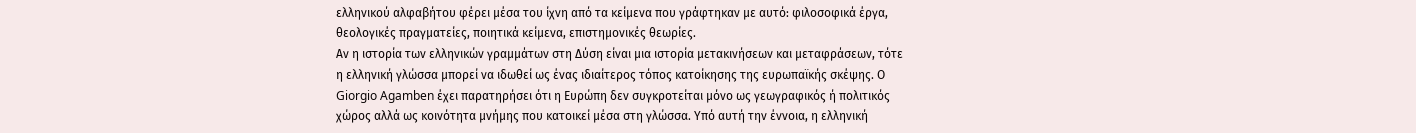ελληνικού αλφαβήτου φέρει μέσα του ίχνη από τα κείμενα που γράφτηκαν με αυτό: φιλοσοφικά έργα, θεολογικές πραγματείες, ποιητικά κείμενα, επιστημονικές θεωρίες.
Αν η ιστορία των ελληνικών γραμμάτων στη Δύση είναι μια ιστορία μετακινήσεων και μεταφράσεων, τότε η ελληνική γλώσσα μπορεί να ιδωθεί ως ένας ιδιαίτερος τόπος κατοίκησης της ευρωπαϊκής σκέψης. Ο Giorgio Agamben έχει παρατηρήσει ότι η Ευρώπη δεν συγκροτείται μόνο ως γεωγραφικός ή πολιτικός χώρος αλλά ως κοινότητα μνήμης που κατοικεί μέσα στη γλώσσα. Υπό αυτή την έννοια, η ελληνική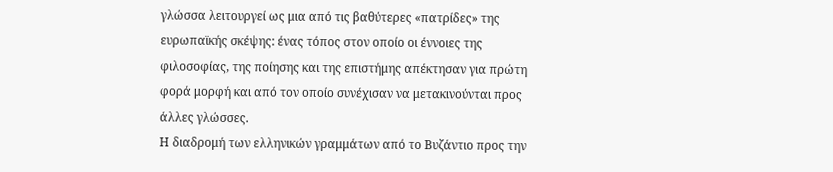γλώσσα λειτουργεί ως μια από τις βαθύτερες «πατρίδες» της ευρωπαϊκής σκέψης: ένας τόπος στον οποίο οι έννοιες της φιλοσοφίας, της ποίησης και της επιστήμης απέκτησαν για πρώτη φορά μορφή και από τον οποίο συνέχισαν να μετακινούνται προς άλλες γλώσσες.
Η διαδρομή των ελληνικών γραμμάτων από το Βυζάντιο προς την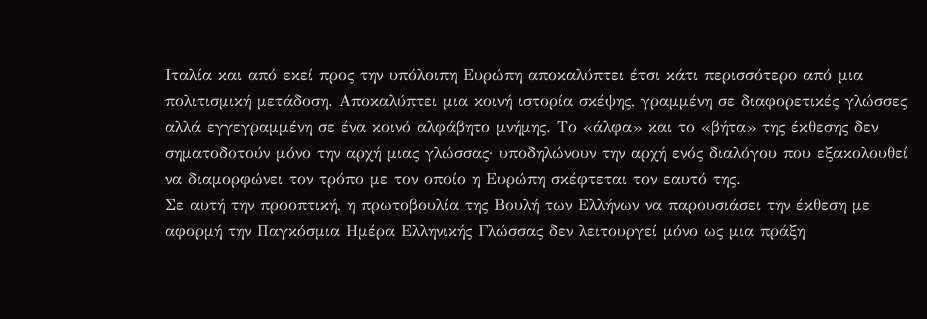Ιταλία και από εκεί προς την υπόλοιπη Ευρώπη αποκαλύπτει έτσι κάτι περισσότερο από μια πολιτισμική μετάδοση. Αποκαλύπτει μια κοινή ιστορία σκέψης, γραμμένη σε διαφορετικές γλώσσες αλλά εγγεγραμμένη σε ένα κοινό αλφάβητο μνήμης. Το «άλφα» και το «βήτα» της έκθεσης δεν σηματοδοτούν μόνο την αρχή μιας γλώσσας· υποδηλώνουν την αρχή ενός διαλόγου που εξακολουθεί να διαμορφώνει τον τρόπο με τον οποίο η Ευρώπη σκέφτεται τον εαυτό της.
Σε αυτή την προοπτική, η πρωτοβουλία της Βουλή των Ελλήνων να παρουσιάσει την έκθεση με αφορμή την Παγκόσμια Ημέρα Ελληνικής Γλώσσας δεν λειτουργεί μόνο ως μια πράξη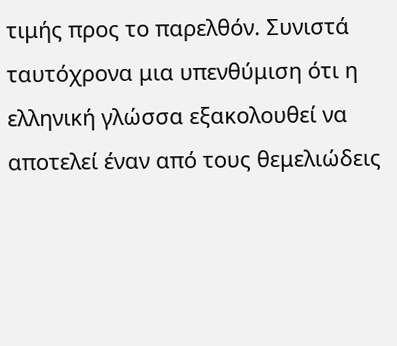τιμής προς το παρελθόν. Συνιστά ταυτόχρονα μια υπενθύμιση ότι η ελληνική γλώσσα εξακολουθεί να αποτελεί έναν από τους θεμελιώδεις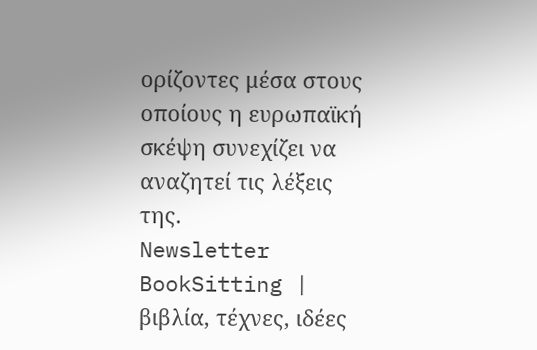ορίζοντες μέσα στους οποίους η ευρωπαϊκή σκέψη συνεχίζει να αναζητεί τις λέξεις της.
Newsletter
BookSitting | βιβλία, τέχνες, ιδέες